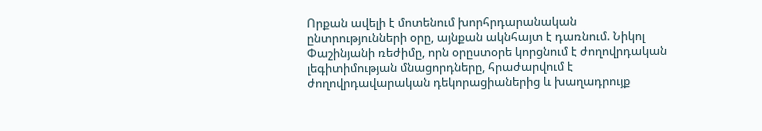Որքան ավելի է մոտենում խորհրդարանական ընտրությունների օրը, այնքան ակնհայտ է դառնում. Նիկոլ Փաշինյանի ռեժիմը, որն օրըստօրե կորցնում է ժողովրդական լեգիտիմության մնացորդները, հրաժարվում է ժողովրդավարական դեկորացիաներից և խաղադրույք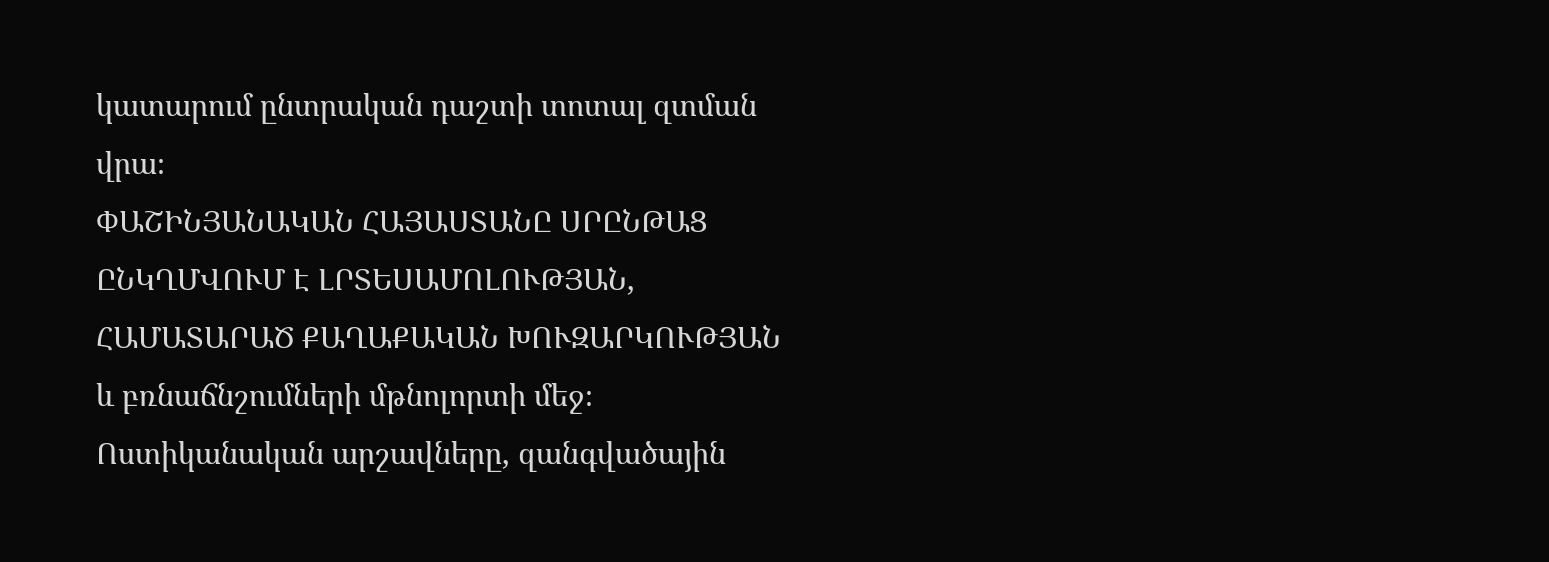կատարում ընտրական դաշտի տոտալ զտման վրա։
ՓԱՇԻՆՅԱՆԱԿԱՆ ՀԱՅԱՍՏԱՆԸ ՍՐԸՆԹԱՑ ԸՆԿՂՄՎՈՒՄ Է ԼՐՏԵՍԱՄՈԼՈՒԹՅԱՆ, ՀԱՄԱՏԱՐԱԾ ՔԱՂԱՔԱԿԱՆ ԽՈՒԶԱՐԿՈՒԹՅԱՆ և բռնաճնշումների մթնոլորտի մեջ։ Ոստիկանական արշավները, զանգվածային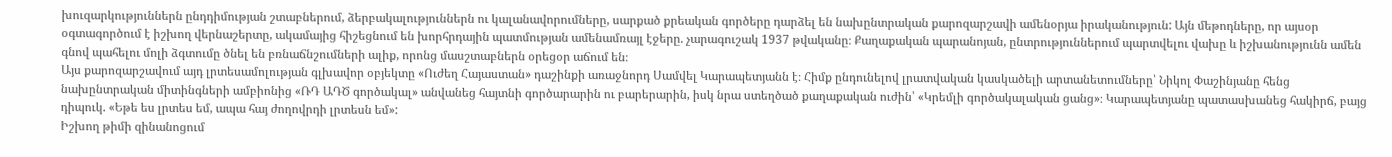խուզարկություններն ընդդիմության շտաբներում, ձերբակալություններն ու կալանավորումները, սարքած քրեական գործերը դարձել են նախընտրական քարոզարշավի ամենօրյա իրականություն: Այն մեթոդները, որ այսօր օգտագործում է իշխող վերնաշերտը, ակամայից հիշեցնում են խորհրդային պատմության ամենամռայլ էջերը. չարագուշակ 1937 թվականը։ Քաղաքական պարանոյան, ընտրություններում պարտվելու վախը և իշխանությունն ամեն գնով պահելու մոլի ձգտումը ծնել են բռնաճնշումների ալիք, որոնց մասշտաբներն օրեցօր աճում են։
Այս քարոզարշավում այդ լրտեսամոլության գլխավոր օբյեկտը «Ուժեղ Հայաստան» դաշինքի առաջնորդ Սամվել Կարապետյանն է։ Հիմք ընդունելով լրատվական կասկածելի արտանետումները՝ Նիկոլ Փաշինյանը հենց նախընտրական միտինգների ամբիոնից «ՌԴ ԱԴԾ գործակալ» անվանեց հայտնի գործարարին ու բարերարին, իսկ նրա ստեղծած քաղաքական ուժին՝ «Կրեմլի գործակալական ցանց»։ Կարապետյանը պատասխանեց հակիրճ, բայց դիպուկ. «Եթե ես լրտես եմ, ապա հայ ժողովրդի լրտեսն եմ»:
Իշխող թիմի զինանոցում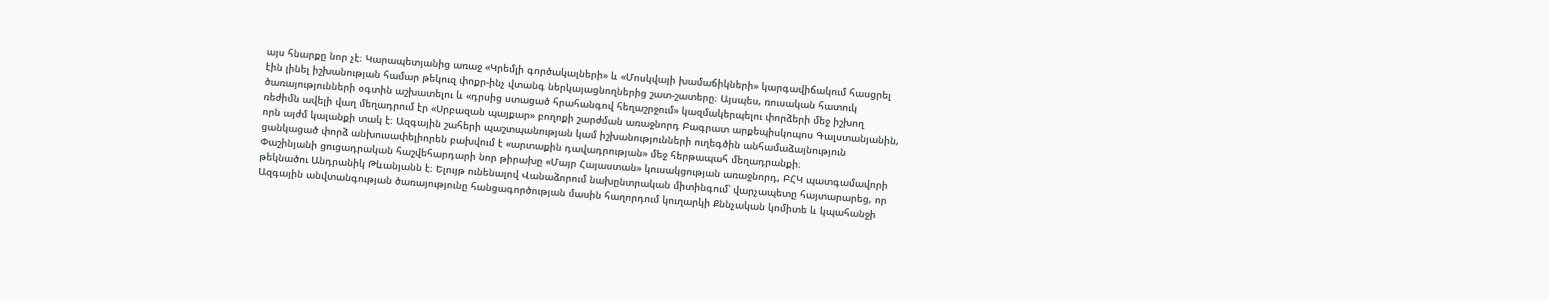այս հնարքը նոր չէ։ Կարապետյանից առաջ «Կրեմլի գործակալների» և «Մոսկվայի խամաճիկների» կարգավիճակում հասցրել էին լինել իշխանության համար թեկուզ փոքր-ինչ վտանգ ներկայացնողներից շատ-շատերը։ Այսպես, ռուսական հատուկ ծառայությունների օգտին աշխատելու և «դրսից ստացած հրահանգով հեղաշրջում» կազմակերպելու փորձերի մեջ իշխող ռեժիմն ավելի վաղ մեղադրում էր «Սրբազան պայքար» բողոքի շարժման առաջնորդ Բագրատ արքեպիսկոպոս Գալստանյանին, որն այժմ կալանքի տակ է։ Ազգային շահերի պաշտպանության կամ իշխանությունների ուղեգծին անհամաձայնություն ցանկացած փորձ անխուսափելիորեն բախվում է «արտաքին դավադրության» մեջ հերթապահ մեղադրանքի։
Փաշինյանի ցուցադրական հաշվեհարդարի նոր թիրախը «Մայր Հայաստան» կուսակցության առաջնորդ, ԲՀԿ պատգամավորի թեկնածու Անդրանիկ Թևանյանն է։ Ելույթ ունենալով Վանաձորում նախընտրական միտինգում՝ վարչապետը հայտարարեց, որ Ազգային անվտանգության ծառայությունը հանցագործության մասին հաղորդում կուղարկի Քննչական կոմիտե և կպահանջի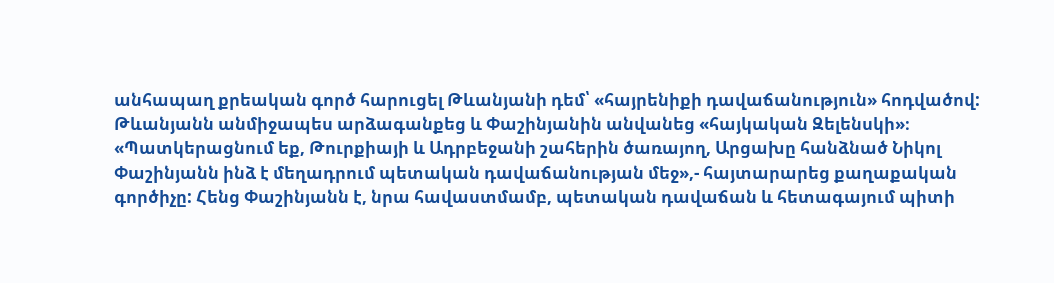անհապաղ քրեական գործ հարուցել Թևանյանի դեմ՝ «հայրենիքի դավաճանություն» հոդվածով:
Թևանյանն անմիջապես արձագանքեց և Փաշինյանին անվանեց «հայկական Զելենսկի»։ «Պատկերացնում եք, Թուրքիայի և Ադրբեջանի շահերին ծառայող, Արցախը հանձնած Նիկոլ Փաշինյանն ինձ է մեղադրում պետական դավաճանության մեջ»,- հայտարարեց քաղաքական գործիչը: Հենց Փաշինյանն է, նրա հավաստմամբ, պետական դավաճան և հետագայում պիտի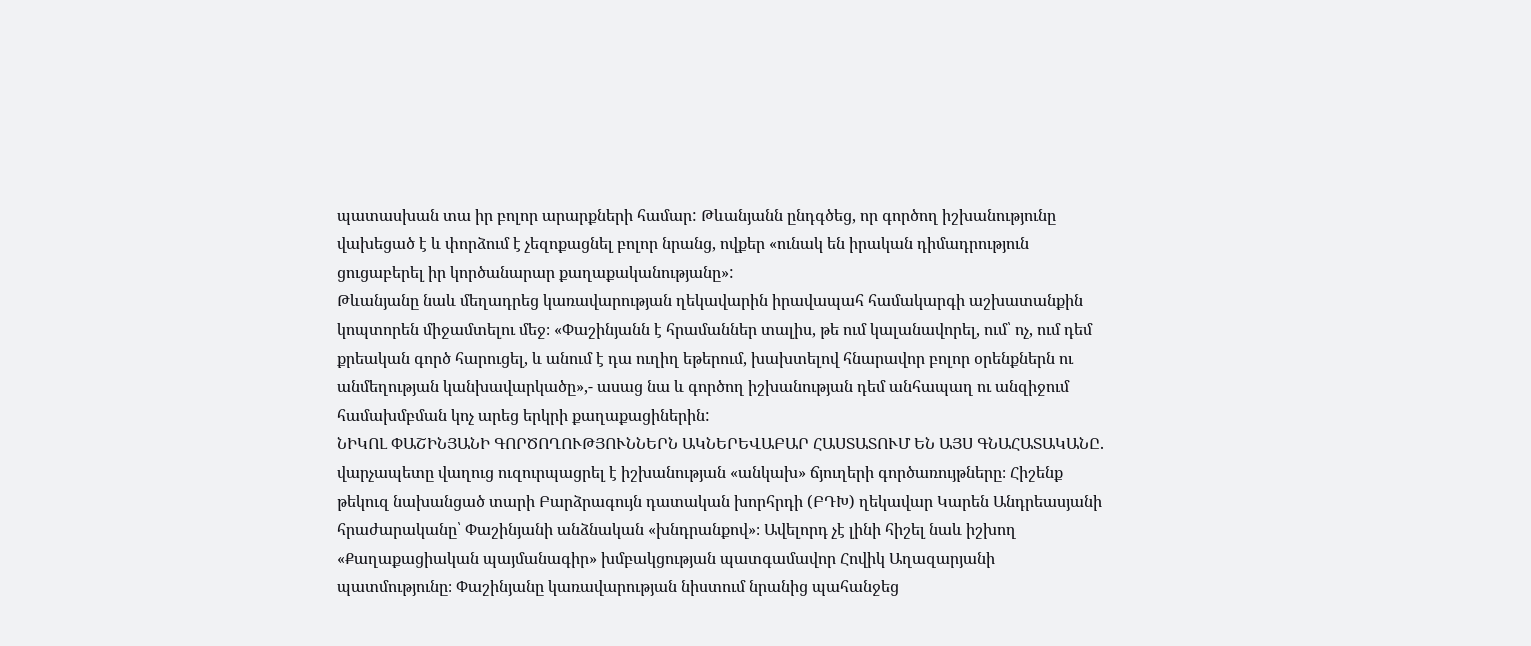պատասխան տա իր բոլոր արարքների համար: Թևանյանն ընդգծեց, որ գործող իշխանությունը վախեցած է և փորձում է չեզոքացնել բոլոր նրանց, ովքեր «ունակ են իրական դիմադրություն ցուցաբերել իր կործանարար քաղաքականությանը»:
Թևանյանը նաև մեղադրեց կառավարության ղեկավարին իրավապահ համակարգի աշխատանքին կոպտորեն միջամտելու մեջ։ «Փաշինյանն է հրամաններ տալիս, թե ում կալանավորել, ում՝ ոչ, ում դեմ քրեական գործ հարուցել, և անում է դա ուղիղ եթերում, խախտելով հնարավոր բոլոր օրենքներն ու անմեղության կանխավարկածը»,- ասաց նա և գործող իշխանության դեմ անհապաղ ու անզիջում համախմբման կոչ արեց երկրի քաղաքացիներին:
ՆԻԿՈԼ ՓԱՇԻՆՅԱՆԻ ԳՈՐԾՈՂՈՒԹՅՈՒՆՆԵՐՆ ԱԿՆԵՐԵՎԱԲԱՐ ՀԱՍՏԱՏՈՒՄ ԵՆ ԱՅՍ ԳՆԱՀԱՏԱԿԱՆԸ. վարչապետը վաղուց ուզուրպացրել է իշխանության «անկախ» ճյուղերի գործառույթները։ Հիշենք թեկուզ նախանցած տարի Բարձրագույն դատական խորհրդի (ԲԴԽ) ղեկավար Կարեն Անդրեասյանի հրաժարականը՝ Փաշինյանի անձնական «խնդրանքով»։ Ավելորդ չէ լինի հիշել նաև իշխող «Քաղաքացիական պայմանագիր» խմբակցության պատգամավոր Հովիկ Աղազարյանի պատմությունը։ Փաշինյանը կառավարության նիստում նրանից պահանջեց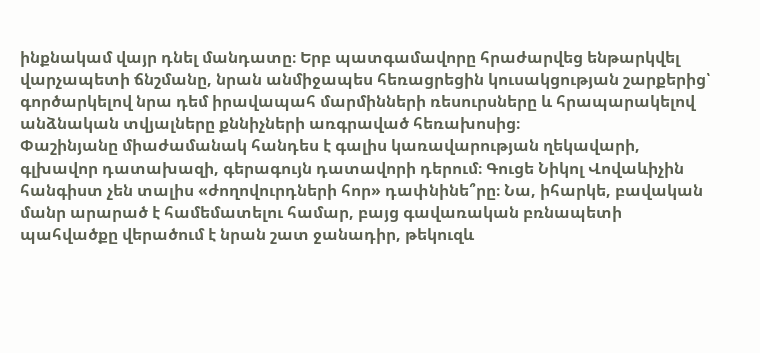ինքնակամ վայր դնել մանդատը։ Երբ պատգամավորը հրաժարվեց ենթարկվել վարչապետի ճնշմանը, նրան անմիջապես հեռացրեցին կուսակցության շարքերից՝ գործարկելով նրա դեմ իրավապահ մարմինների ռեսուրսները և հրապարակելով անձնական տվյալները քննիչների առգրաված հեռախոսից։
Փաշինյանը միաժամանակ հանդես է գալիս կառավարության ղեկավարի, գլխավոր դատախազի, գերագույն դատավորի դերում։ Գուցե Նիկոլ Վովաևիչին հանգիստ չեն տալիս «ժողովուրդների հոր» դափնինե՞րը։ Նա, իհարկե, բավական մանր արարած է համեմատելու համար, բայց գավառական բռնապետի պահվածքը վերածում է նրան շատ ջանադիր, թեկուզև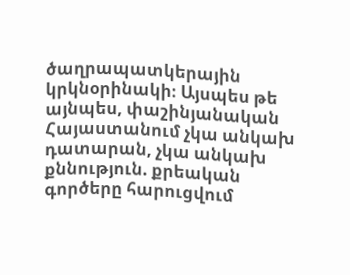ծաղրապատկերային կրկնօրինակի։ Այսպես թե այնպես, փաշինյանական Հայաստանում չկա անկախ դատարան, չկա անկախ քննություն. քրեական գործերը հարուցվում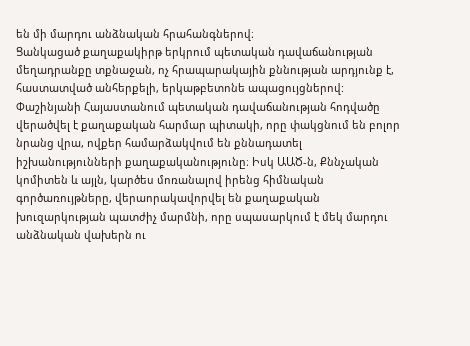են մի մարդու անձնական հրահանգներով։
Ցանկացած քաղաքակիրթ երկրում պետական դավաճանության մեղադրանքը տքնաջան, ոչ հրապարակային քննության արդյունք է, հաստատված անհերքելի, երկաթբետոնե ապացույցներով: Փաշինյանի Հայաստանում պետական դավաճանության հոդվածը վերածվել է քաղաքական հարմար պիտակի, որը փակցնում են բոլոր նրանց վրա, ովքեր համարձակվում են քննադատել իշխանությունների քաղաքականությունը։ Իսկ ԱԱԾ-ն, Քննչական կոմիտեն և այլն, կարծես մոռանալով իրենց հիմնական գործառույթները, վերաորակավորվել են քաղաքական խուզարկության պատժիչ մարմնի, որը սպասարկում է մեկ մարդու անձնական վախերն ու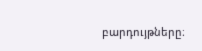բարդույթները։